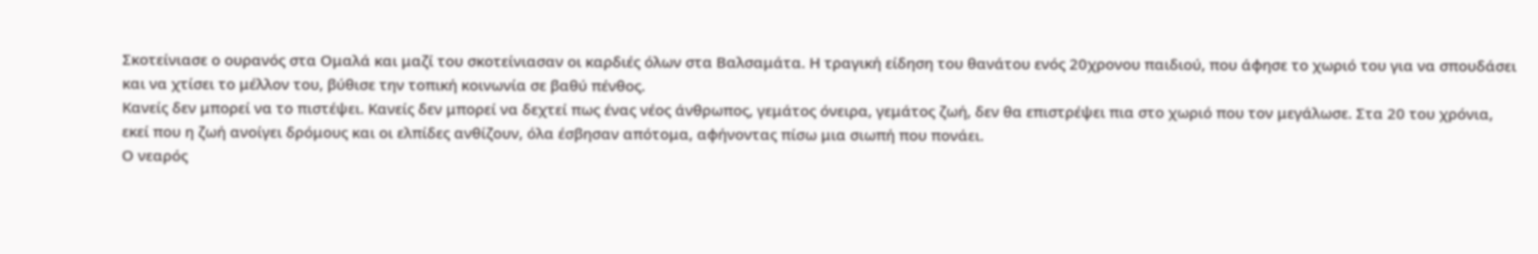Σκοτείνιασε ο ουρανός στα Ομαλά και μαζί του σκοτείνιασαν οι καρδιές όλων στα Βαλσαμάτα. Η τραγική είδηση του θανάτου ενός 20χρονου παιδιού, που άφησε το χωριό του για να σπουδάσει και να χτίσει το μέλλον του, βύθισε την τοπική κοινωνία σε βαθύ πένθος.
Κανείς δεν μπορεί να το πιστέψει. Κανείς δεν μπορεί να δεχτεί πως ένας νέος άνθρωπος, γεμάτος όνειρα, γεμάτος ζωή, δεν θα επιστρέψει πια στο χωριό που τον μεγάλωσε. Στα 20 του χρόνια, εκεί που η ζωή ανοίγει δρόμους και οι ελπίδες ανθίζουν, όλα έσβησαν απότομα, αφήνοντας πίσω μια σιωπή που πονάει.
Ο νεαρός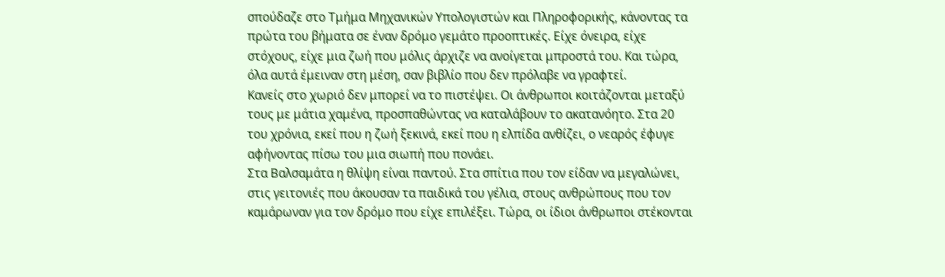σπούδαζε στο Τμήμα Μηχανικών Υπολογιστών και Πληροφορικής, κάνοντας τα πρώτα του βήματα σε έναν δρόμο γεμάτο προοπτικές. Είχε όνειρα, είχε στόχους, είχε μια ζωή που μόλις άρχιζε να ανοίγεται μπροστά του. Και τώρα, όλα αυτά έμειναν στη μέση, σαν βιβλίο που δεν πρόλαβε να γραφτεί.
Κανείς στο χωριό δεν μπορεί να το πιστέψει. Οι άνθρωποι κοιτάζονται μεταξύ τους με μάτια χαμένα, προσπαθώντας να καταλάβουν το ακατανόητο. Στα 20 του χρόνια, εκεί που η ζωή ξεκινά, εκεί που η ελπίδα ανθίζει, ο νεαρός έφυγε αφήνοντας πίσω του μια σιωπή που πονάει.
Στα Βαλσαμάτα η θλίψη είναι παντού. Στα σπίτια που τον είδαν να μεγαλώνει, στις γειτονιές που άκουσαν τα παιδικά του γέλια, στους ανθρώπους που τον καμάρωναν για τον δρόμο που είχε επιλέξει. Τώρα, οι ίδιοι άνθρωποι στέκονται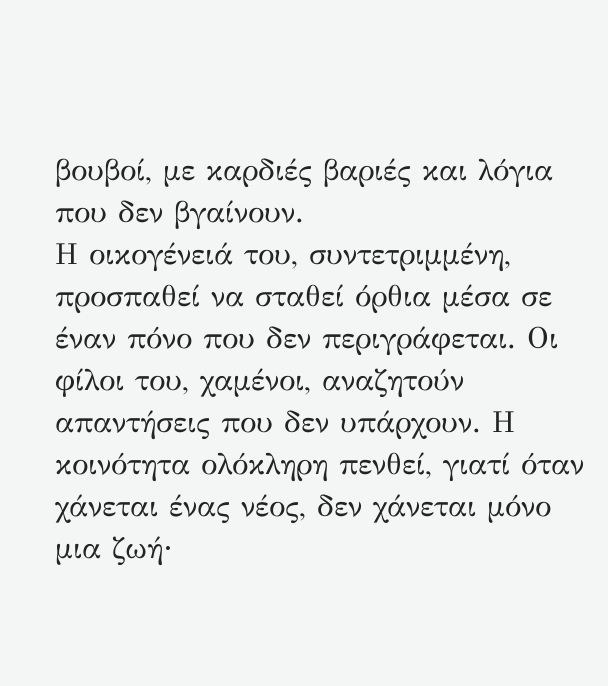βουβοί, με καρδιές βαριές και λόγια που δεν βγαίνουν.
Η οικογένειά του, συντετριμμένη, προσπαθεί να σταθεί όρθια μέσα σε έναν πόνο που δεν περιγράφεται. Οι φίλοι του, χαμένοι, αναζητούν απαντήσεις που δεν υπάρχουν. Η κοινότητα ολόκληρη πενθεί, γιατί όταν χάνεται ένας νέος, δεν χάνεται μόνο μια ζωή∙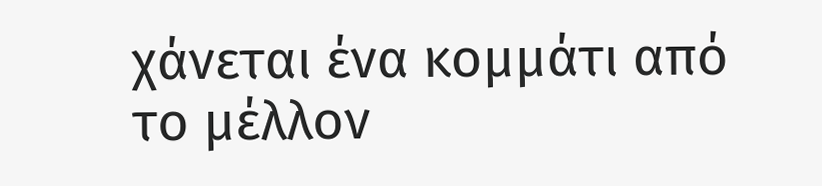χάνεται ένα κομμάτι από το μέλλον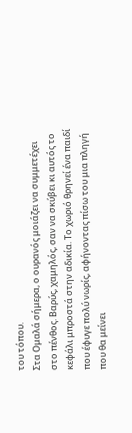του τόπου.
Στα Ομαλά σήμερα, ο ουρανός μοιάζει να συμμετέχει στο πένθος. Βαρύς, χαμηλός, σαν να σκύβει κι αυτός το κεφάλι μπροστά στην αδικία. Το χωριό θρηνεί ένα παιδί που έφυγε πολύ νωρίς, αφήνοντας πίσω του μια πληγή που θα μείνει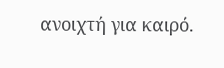ανοιχτή για καιρό.